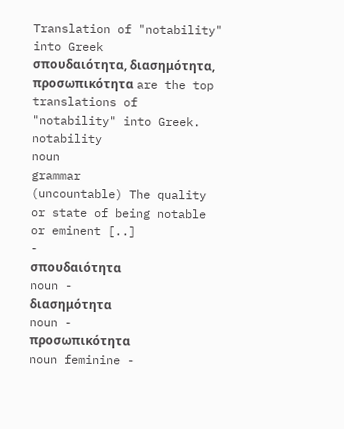Translation of "notability" into Greek
σπουδαιότητα, διασημότητα, προσωπικότητα are the top translations of "notability" into Greek.
notability
noun
grammar
(uncountable) The quality or state of being notable or eminent [..]
-
σπουδαιότητα
noun -
διασημότητα
noun -
προσωπικότητα
noun feminine -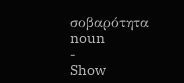σοβαρότητα
noun
-
Show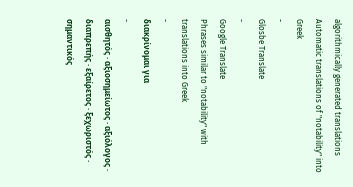algorithmically generated translations
Automatic translations of "notability" into Greek
-
Glosbe Translate
-
Google Translate
Phrases similar to "notability" with translations into Greek
-
διακρίνομαι για
-
αισθητός · αξιοσημείωτος · αξιόλογος · διαπρεπής · εξαίρετος · ξεχωριστός · σημαντικός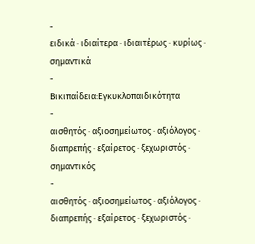-
ειδικά · ιδιαίτερα · ιδιαιτέρως · κυρίως · σημαντικά
-
Βικιπαίδεια:Εγκυκλοπαιδικότητα
-
αισθητός · αξιοσημείωτος · αξιόλογος · διαπρεπής · εξαίρετος · ξεχωριστός · σημαντικός
-
αισθητός · αξιοσημείωτος · αξιόλογος · διαπρεπής · εξαίρετος · ξεχωριστός ·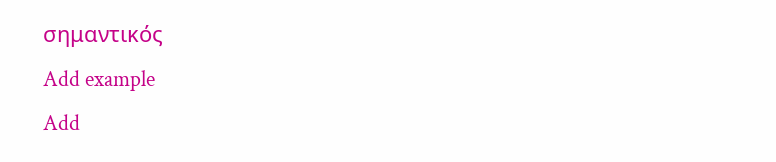σημαντικός
Add example
Add